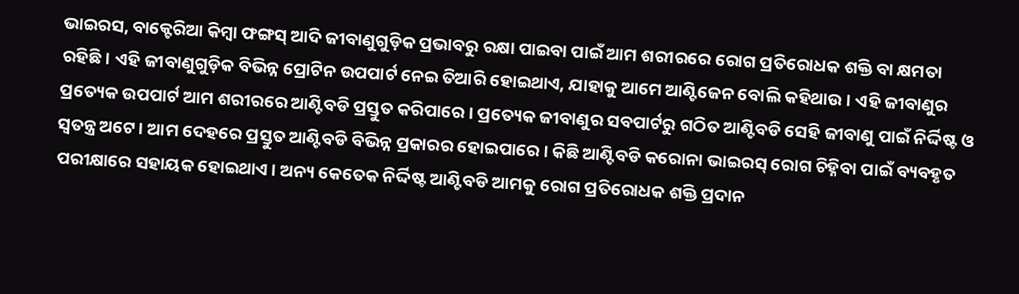ଭାଇରସ, ବାକ୍ଟେରିଆ କିମ୍ବା ଫଙ୍ଗସ୍ ଆଦି ଜୀବାଣୁଗୁଡ଼ିକ ପ୍ରଭାବରୁ ରକ୍ଷା ପାଇବା ପାଇଁ ଆମ ଶରୀରରେ ରୋଗ ପ୍ରତିରୋଧକ ଶକ୍ତି ବା କ୍ଷମତା ରହିଛି। ଏହି ଜୀବାଣୁଗୁଡ଼ିକ ବିଭିନ୍ନ ପ୍ରୋଟିନ ଉପପାର୍ଟ ନେଇ ତିଆରି ହୋଇଥାଏ, ଯାହାକୁ ଆମେ ଆଣ୍ଟିଜେନ ବୋଲି କହିଥାଉ। ଏହି ଜୀବାଣୁର ପ୍ରତ୍ୟେକ ଉପପାର୍ଟ ଆମ ଶରୀରରେ ଆଣ୍ଟିବଡି ପ୍ରସ୍ତୁତ କରିପାରେ। ପ୍ରତ୍ୟେକ ଜୀବାଣୁର ସବପାର୍ଟରୁ ଗଠିତ ଆଣ୍ଟିବଡି ସେହି ଜୀବାଣୁ ପାଇଁ ନିର୍ଦ୍ଦିଷ୍ଟ ଓ ସ୍ବତନ୍ତ୍ର ଅଟେ। ଆମ ଦେହରେ ପ୍ରସ୍ତୁତ ଆଣ୍ଟିବଡି ବିଭିନ୍ନ ପ୍ରକାରର ହୋଇପାରେ। କିଛି ଆଣ୍ଟିବଡି କରୋନା ଭାଇରସ୍ ରୋଗ ଚିହ୍ନିବା ପାଇଁ ବ୍ୟବହୃତ ପରୀକ୍ଷାରେ ସହାୟକ ହୋଇଥାଏ। ଅନ୍ୟ କେତେକ ନିର୍ଦ୍ଦିଷ୍ଟ ଆଣ୍ଟିବଡି ଆମକୁ ରୋଗ ପ୍ରତିରୋଧକ ଶକ୍ତି ପ୍ରଦାନ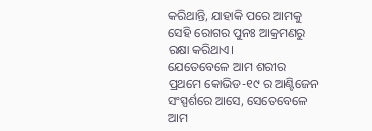କରିଥାନ୍ତି, ଯାହାକି ପରେ ଆମକୁ ସେହି ରୋଗର ପୁନଃ ଆକ୍ରମଣରୁ ରକ୍ଷା କରିଥାଏ।
ଯେତେବେଳେ ଆମ ଶରୀର ପ୍ରଥମେ କୋଭିଡ-୧୯ ର ଆଣ୍ଟିଜେନ ସଂସ୍ପର୍ଶରେ ଆସେ, ସେତେବେଳେ ଆମ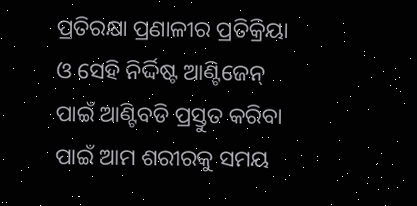ପ୍ରତିରକ୍ଷା ପ୍ରଣାଳୀର ପ୍ରତିକ୍ରିୟା ଓ ସେହି ନିର୍ଦ୍ଦିଷ୍ଟ ଆଣ୍ଟିଜେନ୍ ପାଇଁ ଆଣ୍ଟିବଡି ପ୍ରସ୍ତୁତ କରିବା ପାଇଁ ଆମ ଶରୀରକୁ ସମୟ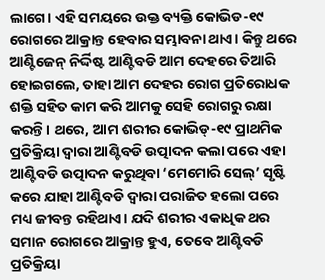ଲାଗେ। ଏହି ସମୟରେ ଉକ୍ତ ବ୍ୟକ୍ତି କୋଭିଡ-୧୯ ରୋଗରେ ଆକ୍ରାନ୍ତ ହେବାର ସମ୍ଭାବନା ଥାଏ। କିନ୍ତୁ ଥରେ ଆଣ୍ଟିଜେନ୍ ନିର୍ଦ୍ଦିଷ୍ଟ ଆଣ୍ଟିବଡି ଆମ ଦେହରେ ତିଆରି ହୋଇଗଲେ, ତାହା ଆମ ଦେହର ରୋଗ ପ୍ରତିରୋଧକ ଶକ୍ତି ସହିତ କାମ କରି ଆମକୁ ସେହି ରୋଗରୁ ରକ୍ଷା କରନ୍ତି। ଥରେ, ଆମ ଶରୀର କୋଭିଡ୍-୧୯ ପ୍ରାଥମିକ ପ୍ରତିକ୍ରିୟା ଦ୍ବାରା ଆଣ୍ଟିବଡି ଉତ୍ପାଦନ କଲା ପରେ ଏହା ଆଣ୍ଟିବଡି ଉତ୍ପାଦନ କରୁଥିବା ‘ମେମୋରି ସେଲ୍’ ସୃଷ୍ଟି କରେ ଯାହା ଆଣ୍ଟିବଡି ଦ୍ବାରା ପରାଜିତ ହଲୋ ପରେ ମଧ୍ୟ ଜୀବନ୍ତ ରହିଥାଏ। ଯଦି ଶରୀର ଏକାଧିକ ଥର ସମାନ ରୋଗରେ ଆକ୍ରାନ୍ତ ହୁଏ, ତେବେ ଆଣ୍ଟିବଡି ପ୍ରତିକ୍ରିୟା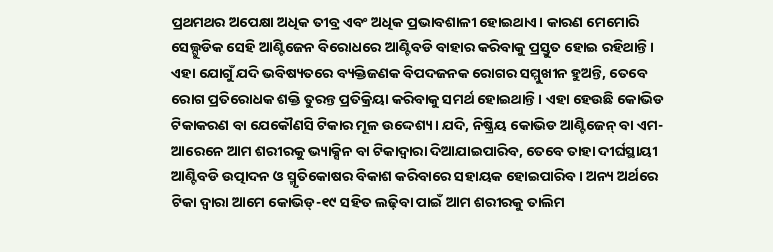ପ୍ରଥମଥର ଅପେକ୍ଷା ଅଧିକ ତୀବ୍ର ଏବଂ ଅଧିକ ପ୍ରଭାବଶାଳୀ ହୋଇଥାଏ। କାରଣ ମେମୋରି ସେଲ୍ଗୁଡିକ ସେହି ଆଣ୍ଟିଜେନ ବିରୋଧରେ ଆଣ୍ଟିବଡି ବାହାର କରିବାକୁ ପ୍ରସ୍ତୁତ ହୋଇ ରହିଥାନ୍ତି। ଏହା ଯୋଗୁଁ ଯଦି ଭବିଷ୍ୟତରେ ବ୍ୟକ୍ତିଜଣକ ବିପଦଜନକ ରୋଗର ସମ୍ମୁଖୀନ ହୁଅନ୍ତି, ତେବେ ରୋଗ ପ୍ରତିରୋଧକ ଶକ୍ତି ତୁରନ୍ତ ପ୍ରତିକ୍ରିୟା କରିବାକୁ ସମର୍ଥ ହୋଇଥାନ୍ତି। ଏହା ହେଉଛି କୋଭିଡ ଟିକାକରଣ ବା ଯେକୌଣସି ଟିକାର ମୂଳ ଉଦ୍ଦେଶ୍ୟ। ଯଦି, ନିଷ୍କ୍ରିୟ କୋଭିଡ ଆଣ୍ଟିଜେନ୍ ବା ଏମ-ଆରେନେ ଆମ ଶରୀରକୁ ଭ୍ୟାକ୍ସିନ ବା ଟିକାଦ୍ବାରା ଦିଆଯାଇପାରିବ, ତେବେ ତାହା ଦୀର୍ଘସ୍ଥାୟୀ ଆଣ୍ଟିବଡି ଉତ୍ପାଦନ ଓ ସ୍ମୃତିକୋଷର ବିକାଶ କରିବାରେ ସହାୟକ ହୋଇପାରିବ। ଅନ୍ୟ ଅର୍ଥରେ ଟିକା ଦ୍ବାରା ଆମେ କୋଭିଡ୍-୧୯ ସହିତ ଲଢ଼ିବା ପାଇଁ ଆମ ଶରୀରକୁ ତାଲିମ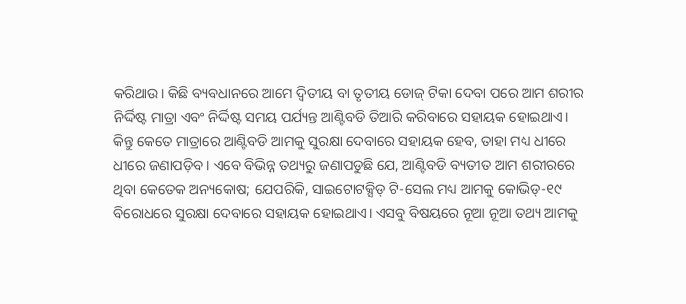କରିଥାଉ। କିଛି ବ୍ୟବଧାନରେ ଆମେ ଦ୍ବିତୀୟ ବା ତୃତୀୟ ଡୋଜ୍ ଟିକା ଦେବା ପରେ ଆମ ଶରୀର ନିର୍ଦ୍ଦିଷ୍ଟ ମାତ୍ରା ଏବଂ ନିର୍ଦ୍ଦିଷ୍ଟ ସମୟ ପର୍ଯ୍ୟନ୍ତ ଆଣ୍ଟିବଡି ତିଆରି କରିବାରେ ସହାୟକ ହୋଇଥାଏ। କିନ୍ତୁ କେତେ ମାତ୍ରାରେ ଆଣ୍ଟିବଡି ଆମକୁ ସୁରକ୍ଷା ଦେବାରେ ସହାୟକ ହେବ, ତାହା ମଧ୍ୟ ଧୀରେ ଧୀରେ ଜଣାପଡ଼ିବ। ଏବେ ବିଭିନ୍ନ ତଥ୍ୟରୁ ଜଣାପଡୁଛି ଯେ, ଆଣ୍ଟିବଡି ବ୍ୟତୀତ ଆମ ଶରୀରରେ ଥିବା କେତେକ ଅନ୍ୟକୋଷ; ଯେପରିକି, ସାଇଟୋଟକ୍ସିଡ୍ ଟି-ସେଲ ମଧ୍ୟ ଆମକୁ କୋଭିଡ୍-୧୯ ବିରୋଧରେ ସୁରକ୍ଷା ଦେବାରେ ସହାୟକ ହୋଇଥାଏ। ଏସବୁ ବିଷୟରେ ନୂଆ ନୂଆ ତଥ୍ୟ ଆମକୁ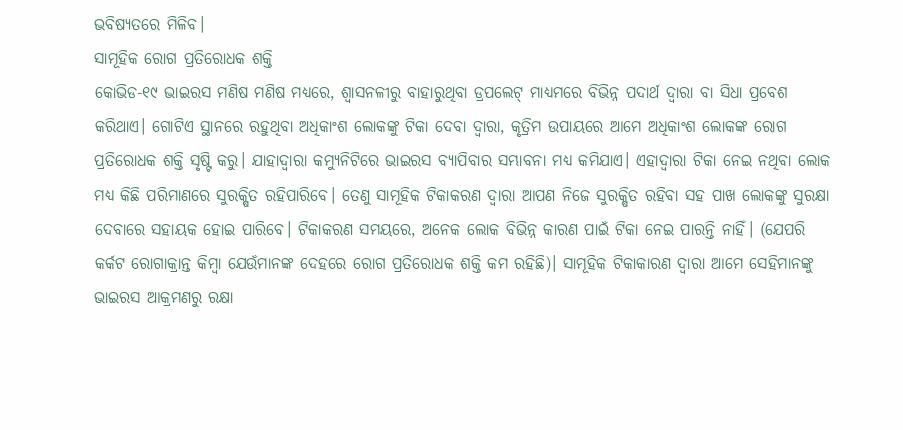ଭବିଷ୍ୟତରେ ମିଳିବ।
ସାମୂହିକ ରୋଗ ପ୍ରତିରୋଧକ ଶକ୍ତି
କୋଭିଡ-୧୯ ଭାଇରସ ମଣିଷ ମଣିଷ ମଧ୍ୟରେ, ଶ୍ବାସନଳୀରୁ ବାହାରୁଥିବା ଡ୍ରପଲେଟ୍ ମାଧ୍ୟମରେ ବିଭିନ୍ନ ପଦାର୍ଥ ଦ୍ବାରା ବା ସିଧା ପ୍ରବେଶ କରିଥାଏ। ଗୋଟିଏ ସ୍ଥାନରେ ରହୁଥିବା ଅଧିକାଂଶ ଲୋକଙ୍କୁ ଟିକା ଦେବା ଦ୍ବାରା, କୃତ୍ରିମ ଉପାୟରେ ଆମେ ଅଧିକାଂଶ ଲୋକଙ୍କ ରୋଗ ପ୍ରତିରୋଧକ ଶକ୍ତି ସୃଷ୍ଟି କରୁ। ଯାହାଦ୍ୱାରା କମ୍ୟୁନିଟିରେ ଭାଇରସ ବ୍ୟାପିବାର ସମ୍ଭାବନା ମଧ୍ୟ କମିଯାଏ। ଏହାଦ୍ବାରା ଟିକା ନେଇ ନଥିବା ଲୋକ ମଧ୍ୟ କିଛି ପରିମାଣରେ ସୁରକ୍ଷିତ ରହିପାରିବେ। ତେଣୁ ସାମୂହିକ ଟିକାକରଣ ଦ୍ୱାରା ଆପଣ ନିଜେ ସୁରକ୍ଷିତ ରହିବା ସହ ପାଖ ଲୋକଙ୍କୁ ସୁରକ୍ଷା ଦେବାରେ ସହାୟକ ହୋଇ ପାରିବେ। ଟିକାକରଣ ସମୟରେ, ଅନେକ ଲୋକ ବିଭିନ୍ନ କାରଣ ପାଇଁ ଟିକା ନେଇ ପାରନ୍ତି ନାହିଁ। (ଯେପରି କର୍କଟ ରୋଗାକ୍ରାନ୍ତ କିମ୍ବା ଯେଉଁମାନଙ୍କ ଦେହରେ ରୋଗ ପ୍ରତିରୋଧକ ଶକ୍ତି କମ ରହିଛି)। ସାମୂହିକ ଟିକାକାରଣ ଦ୍ବାରା ଆମେ ସେହିମାନଙ୍କୁ ଭାଇରସ ଆକ୍ରମଣରୁ ରକ୍ଷା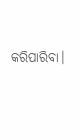କରିପାରିବା।